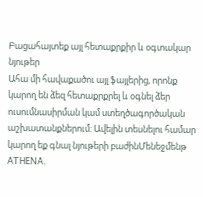Բացահայտեք այլ հետաքրքիր և օգտակար նյութեր
Ահա մի հավաքածու այլ ֆայլերից, որոնք կարող են ձեզ հետաքրքրել և օգնել ձեր ուսումնասիրման կամ ստեղծագործական աշխատանքներում: Ավելին տեսնելու համար կարող եք գնալ նյութերի բաժինՄենեջմենթ
ATHENA.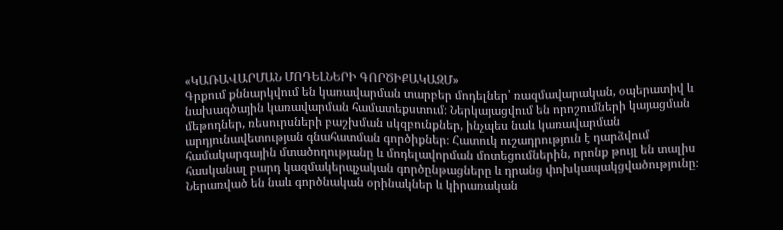«ԿԱՌԱՎԱՐՄԱՆ ՄՈԴԵԼՆԵՐԻ ԳՈՐԾԻՔԱԿԱԶՄ»
Գրքում քննարկվում են կառավարման տարբեր մոդելներ՝ ռազմավարական, օպերատիվ և նախագծային կառավարման համատեքստում։ Ներկայացվում են որոշումների կայացման մեթոդներ, ռեսուրսների բաշխման սկզբունքներ, ինչպես նաև կառավարման արդյունավետության գնահատման գործիքներ։ Հատուկ ուշադրություն է դարձվում համակարգային մտածողությանը և մոդելավորման մոտեցումներին, որոնք թույլ են տալիս հասկանալ բարդ կազմակերպչական գործընթացները և դրանց փոխկապակցվածությունը։ Ներառված են նաև գործնական օրինակներ և կիրառական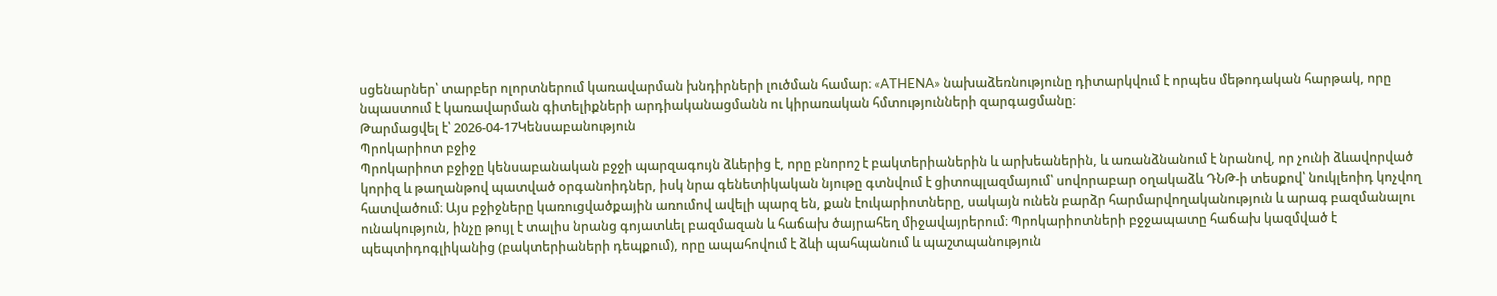սցենարներ՝ տարբեր ոլորտներում կառավարման խնդիրների լուծման համար։ «ATHENA» նախաձեռնությունը դիտարկվում է որպես մեթոդական հարթակ, որը նպաստում է կառավարման գիտելիքների արդիականացմանն ու կիրառական հմտությունների զարգացմանը։
Թարմացվել է՝ 2026-04-17Կենսաբանություն
Պրոկարիոտ բջիջ
Պրոկարիոտ բջիջը կենսաբանական բջջի պարզագույն ձևերից է, որը բնորոշ է բակտերիաներին և արխեաներին, և առանձնանում է նրանով, որ չունի ձևավորված կորիզ և թաղանթով պատված օրգանոիդներ, իսկ նրա գենետիկական նյութը գտնվում է ցիտոպլազմայում՝ սովորաբար օղակաձև ԴՆԹ-ի տեսքով՝ նուկլեոիդ կոչվող հատվածում։ Այս բջիջները կառուցվածքային առումով ավելի պարզ են, քան էուկարիոտները, սակայն ունեն բարձր հարմարվողականություն և արագ բազմանալու ունակություն, ինչը թույլ է տալիս նրանց գոյատևել բազմազան և հաճախ ծայրահեղ միջավայրերում։ Պրոկարիոտների բջջապատը հաճախ կազմված է պեպտիդոգլիկանից (բակտերիաների դեպքում), որը ապահովում է ձևի պահպանում և պաշտպանություն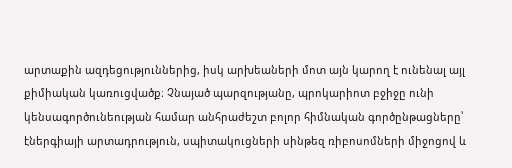արտաքին ազդեցություններից, իսկ արխեաների մոտ այն կարող է ունենալ այլ քիմիական կառուցվածք։ Չնայած պարզությանը, պրոկարիոտ բջիջը ունի կենսագործունեության համար անհրաժեշտ բոլոր հիմնական գործընթացները՝ էներգիայի արտադրություն, սպիտակուցների սինթեզ ռիբոսոմների միջոցով և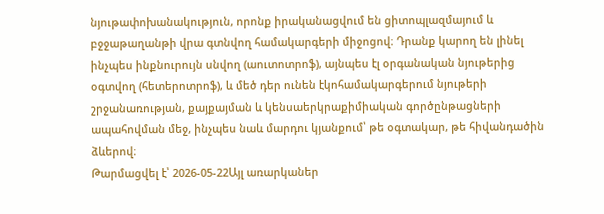նյութափոխանակություն, որոնք իրականացվում են ցիտոպլազմայում և բջջաթաղանթի վրա գտնվող համակարգերի միջոցով։ Դրանք կարող են լինել ինչպես ինքնուրույն սնվող (աուտոտրոֆ), այնպես էլ օրգանական նյութերից օգտվող (հետերոտրոֆ), և մեծ դեր ունեն էկոհամակարգերում նյութերի շրջանառության, քայքայման և կենսաերկրաքիմիական գործընթացների ապահովման մեջ, ինչպես նաև մարդու կյանքում՝ թե օգտակար, թե հիվանդածին ձևերով։
Թարմացվել է՝ 2026-05-22Այլ առարկաներ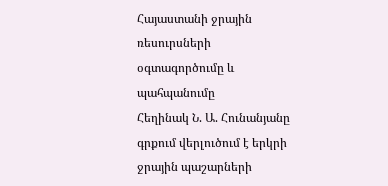Հայաստանի ջրային ռեսուրսների օգտագործումը և պահպանումը
Հեղինակ Ն. Ա. Հունանյանը գրքում վերլուծում է երկրի ջրային պաշարների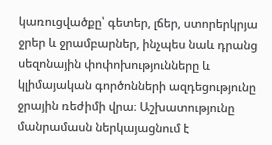կառուցվածքը՝ գետեր, լճեր, ստորերկրյա ջրեր և ջրամբարներ, ինչպես նաև դրանց սեզոնային փոփոխությունները և կլիմայական գործոնների ազդեցությունը ջրային ռեժիմի վրա։ Աշխատությունը մանրամասն ներկայացնում է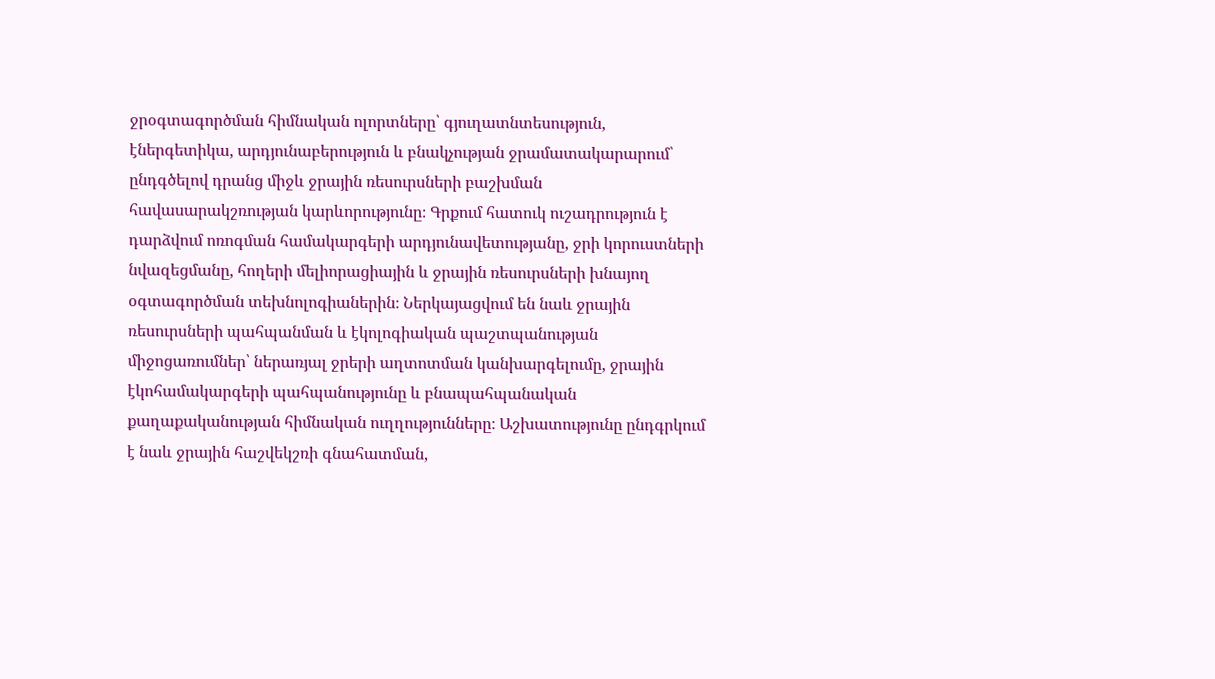ջրօգտագործման հիմնական ոլորտները՝ գյուղատնտեսություն, էներգետիկա, արդյունաբերություն և բնակչության ջրամատակարարում՝ ընդգծելով դրանց միջև ջրային ռեսուրսների բաշխման հավասարակշռության կարևորությունը։ Գրքում հատուկ ուշադրություն է դարձվում ոռոգման համակարգերի արդյունավետությանը, ջրի կորուստների նվազեցմանը, հողերի մելիորացիային և ջրային ռեսուրսների խնայող օգտագործման տեխնոլոգիաներին։ Ներկայացվում են նաև ջրային ռեսուրսների պահպանման և էկոլոգիական պաշտպանության միջոցառումներ՝ ներառյալ ջրերի աղտոտման կանխարգելումը, ջրային էկոհամակարգերի պահպանությունը և բնապահպանական քաղաքականության հիմնական ուղղությունները։ Աշխատությունը ընդգրկում է նաև ջրային հաշվեկշռի գնահատման,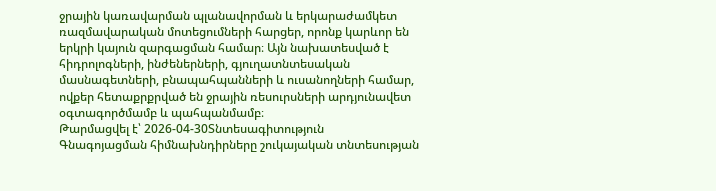ջրային կառավարման պլանավորման և երկարաժամկետ ռազմավարական մոտեցումների հարցեր, որոնք կարևոր են երկրի կայուն զարգացման համար։ Այն նախատեսված է հիդրոլոգների, ինժեներների, գյուղատնտեսական մասնագետների, բնապահպանների և ուսանողների համար, ովքեր հետաքրքրված են ջրային ռեսուրսների արդյունավետ օգտագործմամբ և պահպանմամբ։
Թարմացվել է՝ 2026-04-30Տնտեսագիտություն
Գնագոյացման հիմնախնդիրները շուկայական տնտեսության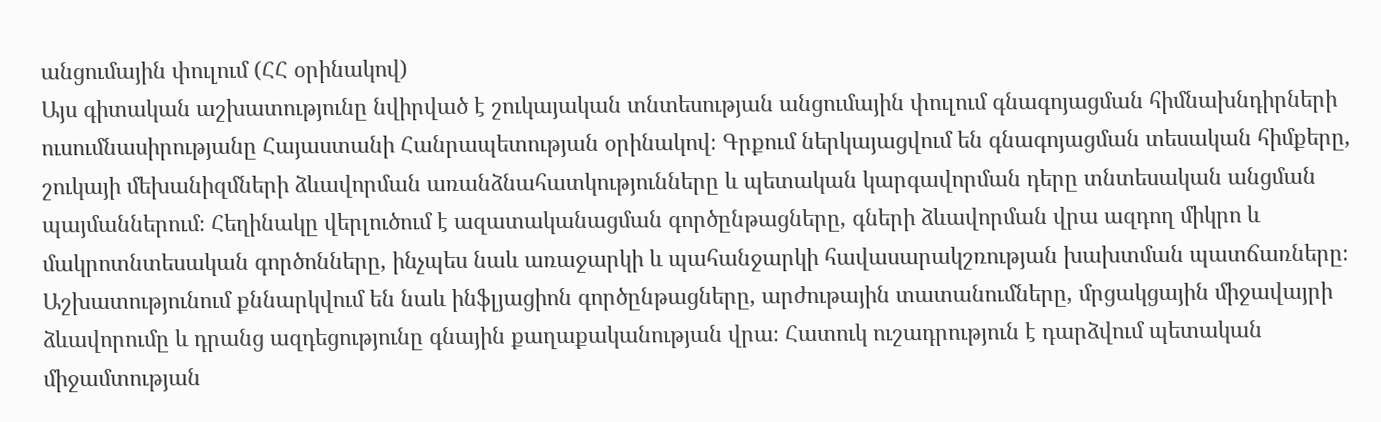անցումային փուլում (ՀՀ օրինակով)
Այս գիտական աշխատությունը նվիրված է շուկայական տնտեսության անցումային փուլում գնագոյացման հիմնախնդիրների ուսումնասիրությանը Հայաստանի Հանրապետության օրինակով։ Գրքում ներկայացվում են գնագոյացման տեսական հիմքերը, շուկայի մեխանիզմների ձևավորման առանձնահատկությունները և պետական կարգավորման դերը տնտեսական անցման պայմաններում։ Հեղինակը վերլուծում է ազատականացման գործընթացները, գների ձևավորման վրա ազդող միկրո և մակրոտնտեսական գործոնները, ինչպես նաև առաջարկի և պահանջարկի հավասարակշռության խախտման պատճառները։ Աշխատությունում քննարկվում են նաև ինֆլյացիոն գործընթացները, արժութային տատանումները, մրցակցային միջավայրի ձևավորումը և դրանց ազդեցությունը գնային քաղաքականության վրա։ Հատուկ ուշադրություն է դարձվում պետական միջամտության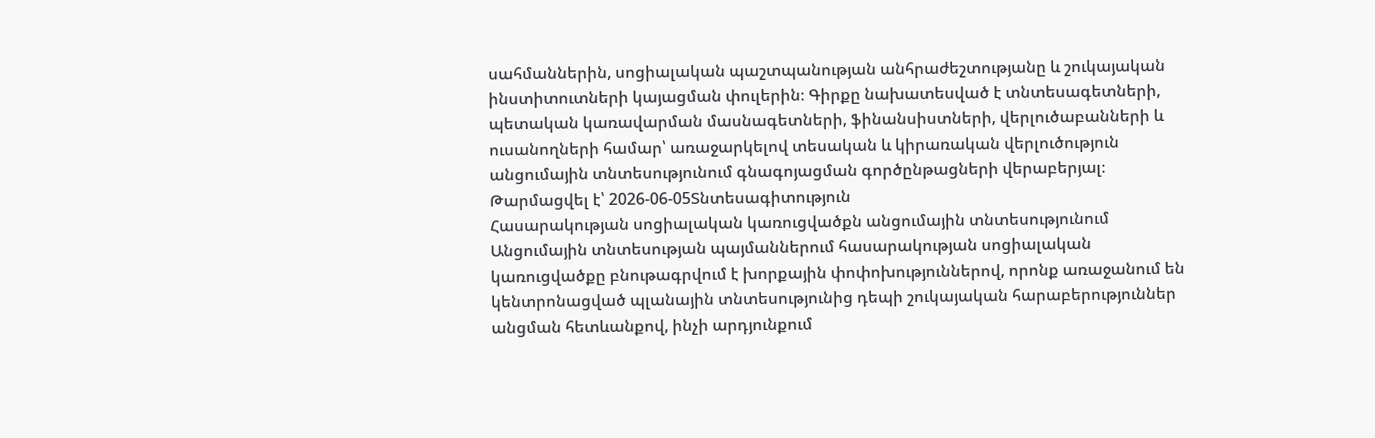սահմաններին, սոցիալական պաշտպանության անհրաժեշտությանը և շուկայական ինստիտուտների կայացման փուլերին։ Գիրքը նախատեսված է տնտեսագետների, պետական կառավարման մասնագետների, ֆինանսիստների, վերլուծաբանների և ուսանողների համար՝ առաջարկելով տեսական և կիրառական վերլուծություն անցումային տնտեսությունում գնագոյացման գործընթացների վերաբերյալ։
Թարմացվել է՝ 2026-06-05Տնտեսագիտություն
Հասարակության սոցիալական կառուցվածքն անցումային տնտեսությունում
Անցումային տնտեսության պայմաններում հասարակության սոցիալական կառուցվածքը բնութագրվում է խորքային փոփոխություններով, որոնք առաջանում են կենտրոնացված պլանային տնտեսությունից դեպի շուկայական հարաբերություններ անցման հետևանքով, ինչի արդյունքում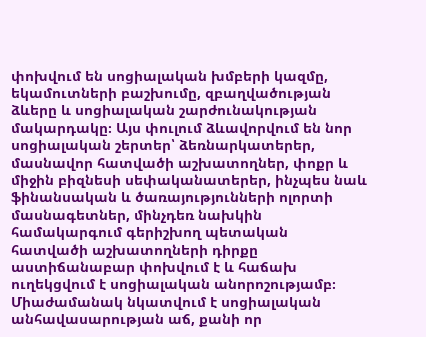փոխվում են սոցիալական խմբերի կազմը, եկամուտների բաշխումը, զբաղվածության ձևերը և սոցիալական շարժունակության մակարդակը։ Այս փուլում ձևավորվում են նոր սոցիալական շերտեր՝ ձեռնարկատերեր, մասնավոր հատվածի աշխատողներ, փոքր և միջին բիզնեսի սեփականատերեր, ինչպես նաև ֆինանսական և ծառայությունների ոլորտի մասնագետներ, մինչդեռ նախկին համակարգում գերիշխող պետական հատվածի աշխատողների դիրքը աստիճանաբար փոխվում է և հաճախ ուղեկցվում է սոցիալական անորոշությամբ։ Միաժամանակ նկատվում է սոցիալական անհավասարության աճ, քանի որ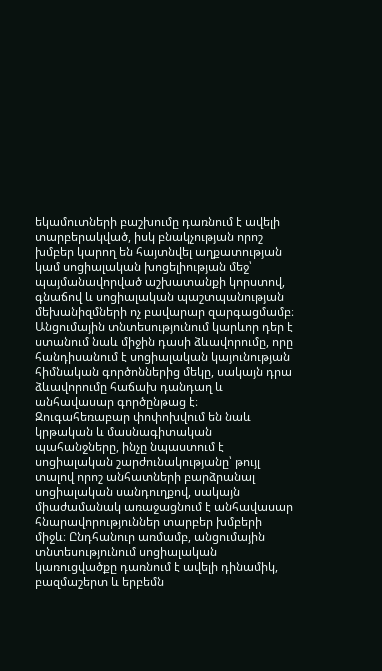եկամուտների բաշխումը դառնում է ավելի տարբերակված, իսկ բնակչության որոշ խմբեր կարող են հայտնվել աղքատության կամ սոցիալական խոցելիության մեջ՝ պայմանավորված աշխատանքի կորստով, գնաճով և սոցիալական պաշտպանության մեխանիզմների ոչ բավարար զարգացմամբ։ Անցումային տնտեսությունում կարևոր դեր է ստանում նաև միջին դասի ձևավորումը, որը հանդիսանում է սոցիալական կայունության հիմնական գործոններից մեկը, սակայն դրա ձևավորումը հաճախ դանդաղ և անհավասար գործընթաց է։ Զուգահեռաբար փոփոխվում են նաև կրթական և մասնագիտական պահանջները, ինչը նպաստում է սոցիալական շարժունակությանը՝ թույլ տալով որոշ անհատների բարձրանալ սոցիալական սանդուղքով, սակայն միաժամանակ առաջացնում է անհավասար հնարավորություններ տարբեր խմբերի միջև։ Ընդհանուր առմամբ, անցումային տնտեսությունում սոցիալական կառուցվածքը դառնում է ավելի դինամիկ, բազմաշերտ և երբեմն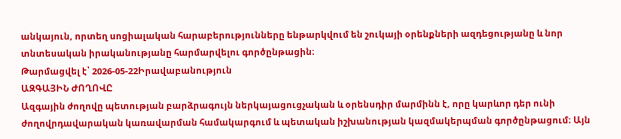անկայուն, որտեղ սոցիալական հարաբերությունները ենթարկվում են շուկայի օրենքների ազդեցությանը և նոր տնտեսական իրականությանը հարմարվելու գործընթացին։
Թարմացվել է՝ 2026-05-22Իրավաբանություն
ԱԶԳԱՅԻՆ ԺՈՂՈՎԸ
Ազգային ժողովը պետության բարձրագույն ներկայացուցչական և օրենսդիր մարմինն է, որը կարևոր դեր ունի ժողովրդավարական կառավարման համակարգում և պետական իշխանության կազմակերպման գործընթացում։ Այն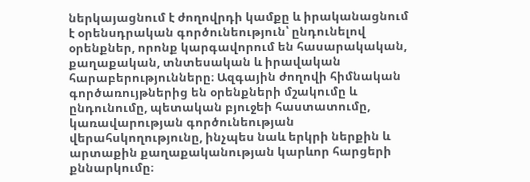ներկայացնում է ժողովրդի կամքը և իրականացնում է օրենսդրական գործունեություն՝ ընդունելով օրենքներ, որոնք կարգավորում են հասարակական, քաղաքական, տնտեսական և իրավական հարաբերությունները։ Ազգային ժողովի հիմնական գործառույթներից են օրենքների մշակումը և ընդունումը, պետական բյուջեի հաստատումը, կառավարության գործունեության վերահսկողությունը, ինչպես նաև երկրի ներքին և արտաքին քաղաքականության կարևոր հարցերի քննարկումը։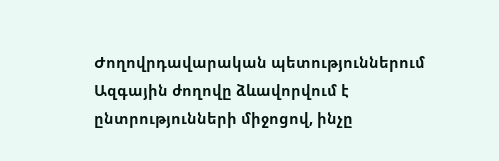Ժողովրդավարական պետություններում Ազգային ժողովը ձևավորվում է ընտրությունների միջոցով, ինչը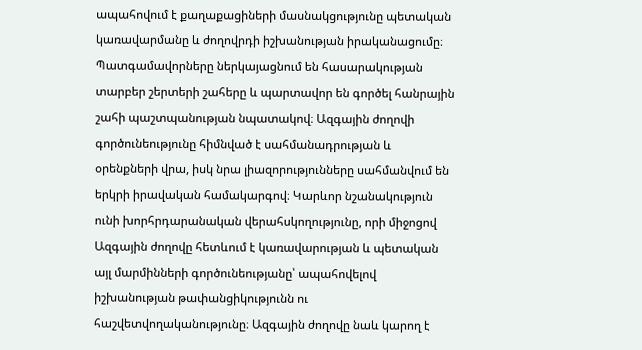ապահովում է քաղաքացիների մասնակցությունը պետական կառավարմանը և ժողովրդի իշխանության իրականացումը։ Պատգամավորները ներկայացնում են հասարակության տարբեր շերտերի շահերը և պարտավոր են գործել հանրային շահի պաշտպանության նպատակով։ Ազգային ժողովի գործունեությունը հիմնված է սահմանադրության և օրենքների վրա, իսկ նրա լիազորությունները սահմանվում են երկրի իրավական համակարգով։ Կարևոր նշանակություն ունի խորհրդարանական վերահսկողությունը, որի միջոցով Ազգային ժողովը հետևում է կառավարության և պետական այլ մարմինների գործունեությանը՝ ապահովելով իշխանության թափանցիկությունն ու հաշվետվողականությունը։ Ազգային ժողովը նաև կարող է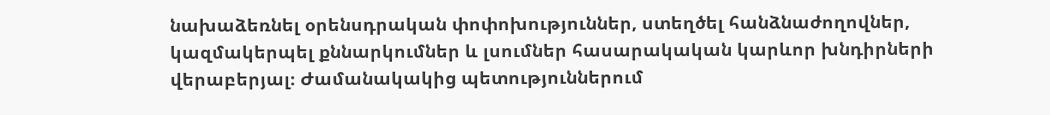նախաձեռնել օրենսդրական փոփոխություններ, ստեղծել հանձնաժողովներ, կազմակերպել քննարկումներ և լսումներ հասարակական կարևոր խնդիրների վերաբերյալ։ Ժամանակակից պետություններում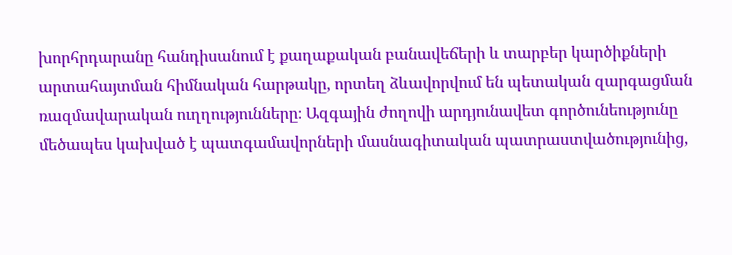խորհրդարանը հանդիսանում է քաղաքական բանավեճերի և տարբեր կարծիքների արտահայտման հիմնական հարթակը, որտեղ ձևավորվում են պետական զարգացման ռազմավարական ուղղությունները։ Ազգային ժողովի արդյունավետ գործունեությունը մեծապես կախված է պատգամավորների մասնագիտական պատրաստվածությունից,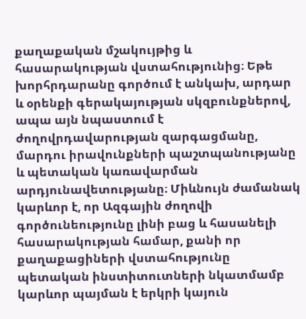քաղաքական մշակույթից և հասարակության վստահությունից։ Եթե խորհրդարանը գործում է անկախ, արդար և օրենքի գերակայության սկզբունքներով, ապա այն նպաստում է ժողովրդավարության զարգացմանը, մարդու իրավունքների պաշտպանությանը և պետական կառավարման արդյունավետությանը։ Միևնույն ժամանակ կարևոր է, որ Ազգային ժողովի գործունեությունը լինի բաց և հասանելի հասարակության համար, քանի որ քաղաքացիների վստահությունը պետական ինստիտուտների նկատմամբ կարևոր պայման է երկրի կայուն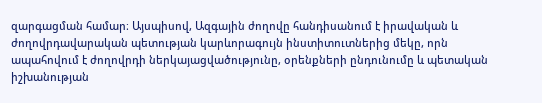զարգացման համար։ Այսպիսով, Ազգային ժողովը հանդիսանում է իրավական և ժողովրդավարական պետության կարևորագույն ինստիտուտներից մեկը, որն ապահովում է ժողովրդի ներկայացվածությունը, օրենքների ընդունումը և պետական իշխանության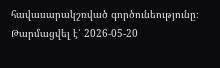հավասարակշռված գործունեությունը։
Թարմացվել է՝ 2026-05-20